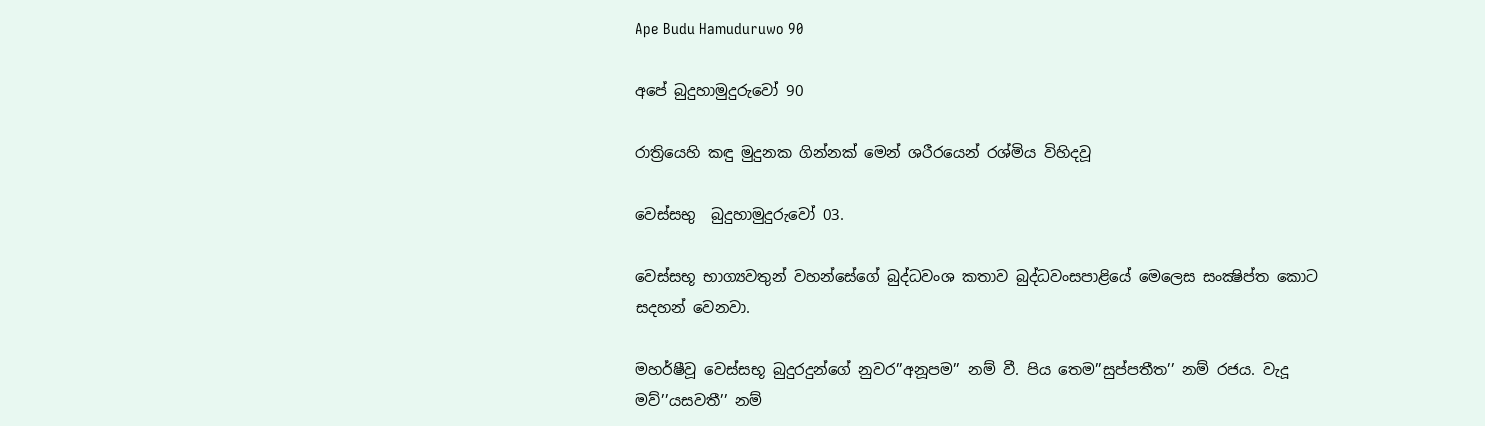Ape Budu Hamuduruwo 90

අපේ බුදුහාමුදුරුවෝ 90

රාත්‍රියෙහි කඳු මුදුනක ගින්නක් මෙන් ශරීරයෙන් රශ්මිය විහිදවූ

වෙස්සභු  බුදුහාමුදුරුවෝ 03.

වෙස්සභූ භාග්‍යවතුන් වහන්සේගේ බුද්ධවංශ කතාව බුද්ධවංසපාළියේ මෙලෙස සංක්‍ෂිප්ත කොට සදහන් වෙනවා.

මහර්ෂීවූ වෙස්සභූ බුදුරදුන්ගේ නුවර’’අනූපම’’ නම් වී. පිය තෙම’’සුප්පතීත’’ නම් රජය. වැදූ මව්’’යසවතී’’ නම්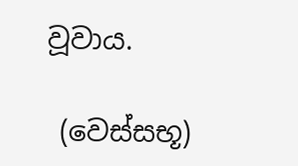වූවාය.

 (වෙස්සභූ)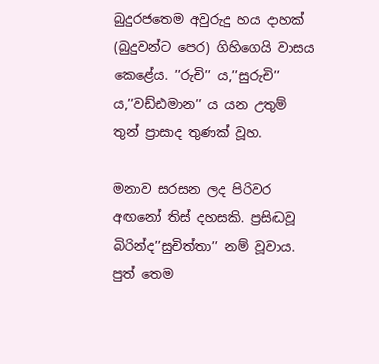බුදුරජතෙම අවුරුදු හය දාහක් (බුදුවන්ට පෙර) ගිහිගෙයි වාසය කෙළේය. ’’රුචි’’ ය,’’සුරුචි’’ ය,’’වඩ්ඪමාන’’ ය යන උතුම් තුන් ප්‍රාසාද තුණක් වූහ.

මනාව සරසන ලද පිරිවර අඟනෝ තිස් දහසකි. ප්‍රසිද්‍ධවූ බිරින්ද’’සුචිත්තා’’ නම් වූවාය. පුත් තෙම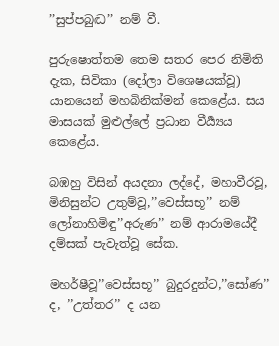’’සුප්පබුද්‍ධ’’ නම් වී.

පුරුෂොත්තම තෙම සතර පෙර නිමිති දැක, සිවිකා (දෝලා විශෙෂයක්වූ) යානයෙන් මහබිනික්මන් කෙළේය. සය මාසයක් මුළුල්ලේ ප්‍රධාන වීර්‍ය්‍යය කෙළේය.

බඹහු විසින් අයදනා ලද්දේ, මහාවීරවූ, මිනිසුන්ට උතුම්වූ,’’වෙස්සභූ’’ නම් ලෝනාහිමිඳු’’අරුණ’’ නම් ආරාමයේදී දම්සක් පැවැත්වූ සේක.

මහර්ෂීවූ’’වෙස්සභූ’’ බුදුරදුන්ට,’’සෝණ’’ ද, ’’උත්තර’’ ද යන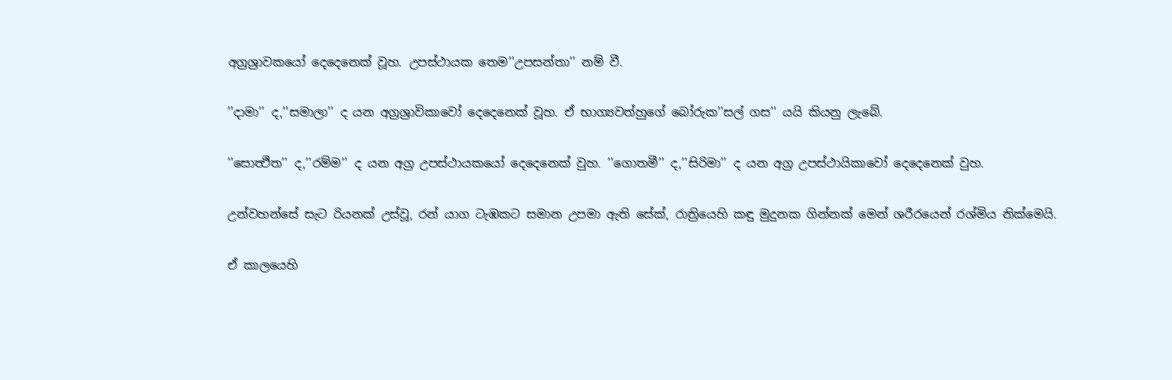අග්‍රශ්‍රාවකයෝ දෙදෙනෙක් වූහ. උපස්ථායක තෙම’’උපසන්තා’’ නම් වී.

’’දාමා’’ ද,’’සමාලා’’ ද යන අග්‍රශ්‍රාවිකාවෝ දෙදෙනෙක් වූහ. ඒ භාග්‍යවත්හුගේ බෝරුක’’සල් ගස’’ යයි කියනු ලැබේ.

’’සොත්‍ථිත’’ ද,’’රම්ම’’ ද යන අග්‍ර උපස්ථායකයෝ දෙදෙනෙක් වුහ. ’’ගොතමී’’ ද,’’සිරිමා’’ ද යන අග්‍ර උපස්ථායිකාවෝ දෙදෙනෙක් වුහ.

උන්වහන්සේ සැට රියනක් උස්වූ, රන් යාග ටැඹකට සමාන උපමා ඇති සේක්, රාත්‍රියෙහි කඳු මුදුනක ගින්නක් මෙන් ශරීරයෙන් රශ්මිය නික්මෙයි.

ඒ කාලයෙහි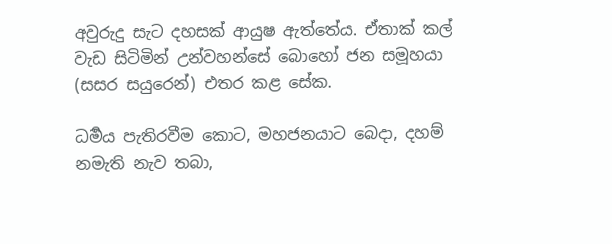අවුරුදු සැට දහසක් ආයුෂ ඇත්තේය. ඒතාක් කල් වැඩ සිටිමින් උන්වහන්සේ බොහෝ ජන සමූහයා (සසර සයුරෙන්) එතර කළ සේක.

ධර්‍මය පැතිරවීම කොට, මහජනයාට බෙදා, දහම් නමැති නැව තබා,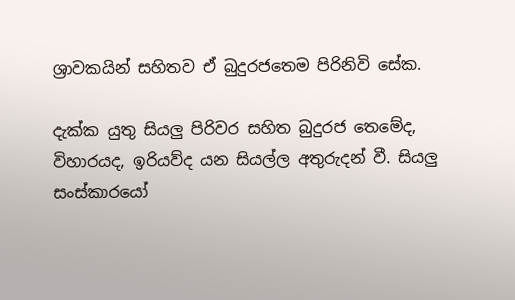ශ්‍රාවකයින් සහිතව ඒ බුදුරජතෙම පිරිනිවි සේක.

දැක්ක යුතු සියලු පිරිවර සහිත බුදුරජ තෙමේද, විහාරයද, ඉරියව්ද යන සියල්ල අතුරුදන් වී. සියලු සංස්කාරයෝ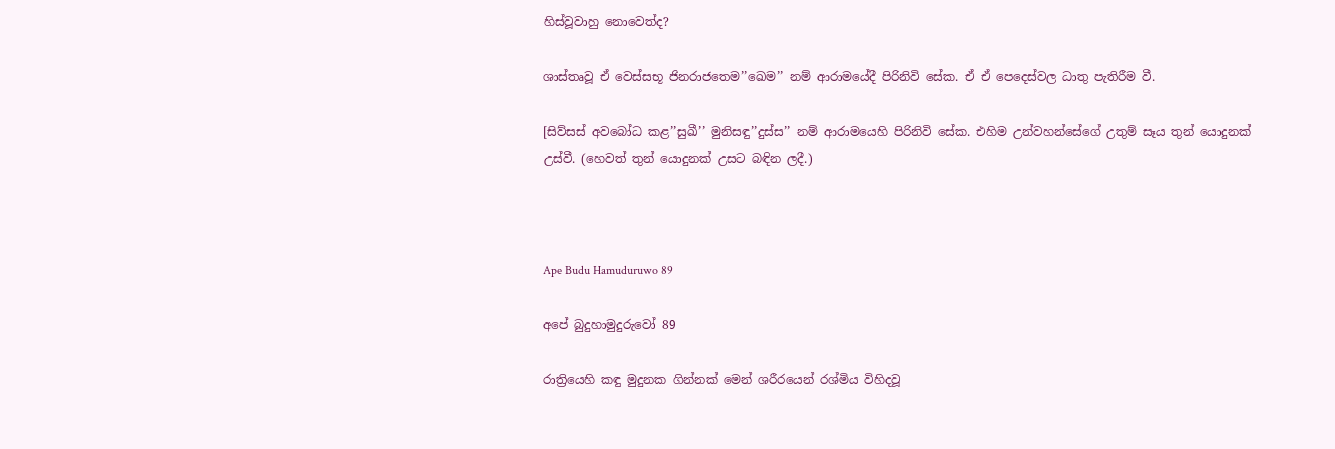හිස්වූවාහු නොවෙත්ද?

ශාස්තෘවූ ඒ වෙස්සභූ ජිනරාජතෙම’’ඛෙම’’ නම් ආරාමයේදී පිරිනිවි සේක. ඒ ඒ පෙදෙස්වල ධාතු පැතිරීම වී.

[සිව්සස් අවබෝධ කළ’’සුඛී’’ මුනිසඳු’’දුස්ස’’ නම් ආරාමයෙහි පිරිනිවි සේක. එහිම උන්වහන්සේගේ උතුම් සෑය තුන් යොදුනක් උස්වී. (හෙවත් තුන් යොදුනක් උසට බඳින ලදී.)



Ape Budu Hamuduruwo 89

අපේ බුදුහාමුදුරුවෝ 89

රාත්‍රියෙහි කඳු මුදුනක ගින්නක් මෙන් ශරීරයෙන් රශ්මිය විහිදවූ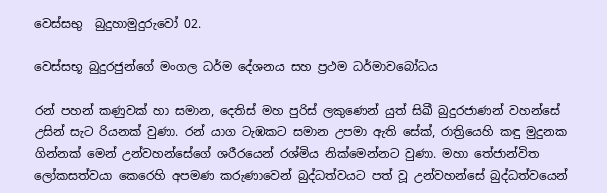වෙස්සභු  බුදුහාමුදුරුවෝ 02.

වෙස්සභූ බුදුරජුන්ගේ මංගල ධර්ම දේශනය සහ ප්‍රථම ධර්මාවබෝධය

රන් පහන් කණුවක් හා සමාන, දෙතිස් මහ පුරිස් ලකුණෙන් යුත් සිඛී බුදුරජාණන් වහන්සේ උසින් සැට රියනක් වුණා. රන් යාග ටැඹකට සමාන උපමා ඇති සේක්, රාත්‍රියෙහි කඳු මුදුනක ගින්නක් මෙන් උන්වහන්සේගේ ශරීරයෙන් රශ්මිය නික්මෙන්නට වුණා. මහා තේජාන්විත ලෝකසත්වයා කෙරෙහි අපමණ කරුණාවෙන් බුද්ධත්වයට පත් වූ උන්වහන්සේ බුද්ධත්වයෙන්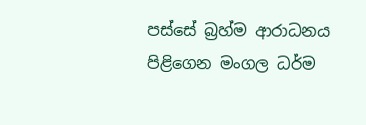පස්සේ බ්‍රහ්ම ආරාධනය පිළිගෙන මංගල ධර්ම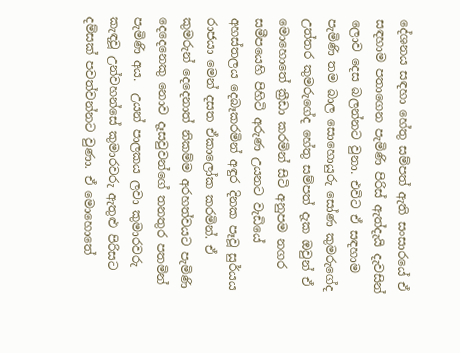දේශනය සඳහා හේතු සම්පත් ඇති සංසාරයේ ඒ සඳහාම පතාගෙන පැමිණි පිරිස් ඇත්දැයි දැවසින් ලොව දෙස බලන්නට වුනා. එවිට ඒ සඳහාම පැමිණි තම බාල සොහොයුරු සෝණ කුමරුගේද උත්තර කුමරුගේද හේතු සම්පත් දැක ඔවුන් ඒ මොහොතේ ක්‍රීඩා කරමින් සිටි අනුපම නගර සමීපයෙහි පිහිටි අරුණ උයනට වැඩියේ අහස්තලය දෙබෑකරමින් අඳුර දිනක පෑවූ සුර්යය රාජයා මෙන් දසත ඒකාලෝක කරමින්. ඒ කුමරුන් දෙදෙනාත් නිකම්ම අරහත්වයට පැමිණි දෙදෙනෙකු නොව දෑසවුවන්ගේ තනතුර පතමින් පැමිණි අය.  උයන් පාලකය ලවා කුමාරවරු කැඳවූ උන්වහන්සේ කුමාරවරු ඇතුළු පිරිසට දම්සක් පවත්වන්නට වුණා. ඒ මොහොතේ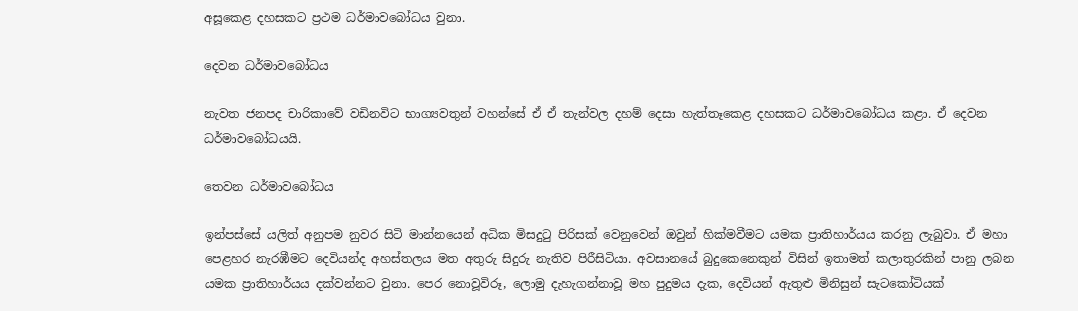අසූකෙළ දහසකට ප්‍රථම ධර්මාවබෝධය වුනා.

දෙවන ධර්මාවබෝධය

නැවත ජනපද චාරිකාවේ වඩිනවිට භාග්‍යවතුන් වහන්සේ ඒ ඒ තැන්වල දහම් දෙසා හැත්තෑකෙළ දහසකට ධර්මාවබෝධය කළා. ඒ දෙවන ධර්මාවබෝධයයි.

තෙවන ධර්මාවබෝධය

ඉන්පස්සේ යලිත් අනුපම නුවර සිටි මාන්නයෙන් අධික මිසදුටු පිරිසක් වෙනුවෙන් ඔවුන් හික්මවීමට යමක ප්‍රාතිහාර්යය කරනු ලැබුවා. ඒ මහා පෙළහර නැරඹීමට දෙවියන්ද අහස්තලය මත අතුරු සිදුරු නැතිව පිරීසිටියා. අවසානයේ බුදුකෙනෙකුන් විසින් ඉතාමත් කලාතුරකින් පානු ලබන යමක ප්‍රාතිහාර්යය දක්වන්නට වුනා. පෙර නොවූවිරූ, ලොමු දැහැගන්නාවූ මහ පුදුමය දැක, දෙවියන් ඇතුළු මිනිසුන් සැටකෝටියක්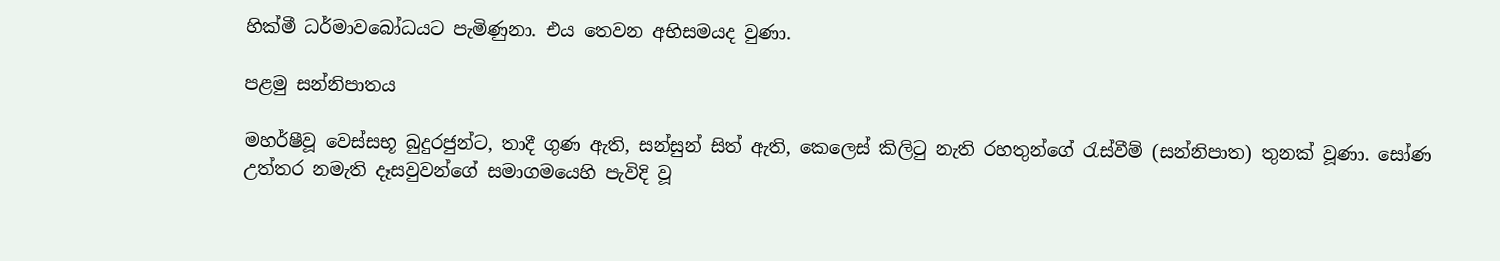හික්මී ධර්මාවබෝධයට පැමිණුනා. එය තෙවන අභිසමයද වුණා.

පළමු සන්නිපාතය

මහර්ෂීවූ වෙස්සභූ බුදුරජුන්ට, තාදී ගුණ ඇති, සන්සුන් සිත් ඇති, කෙලෙස් කිලිටු නැති රහතුන්ගේ රැස්වීම් (සන්නිපාත) තුනක් වූණා. සෝණ උත්තර නමැති දෑසවුවන්ගේ සමාගමයෙහි පැවිදි වූ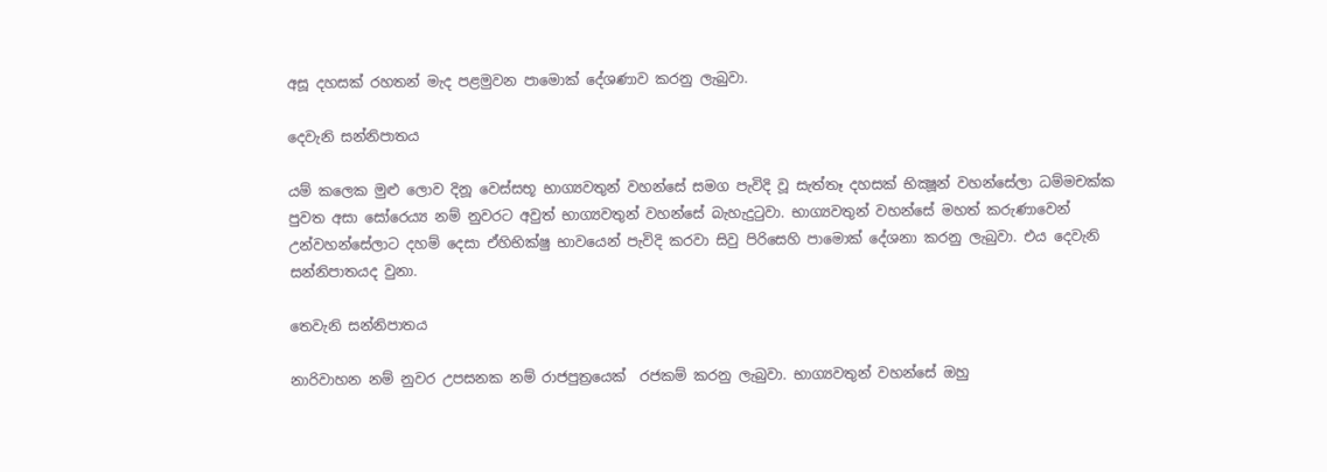අසූ දහසක් රහතන් මැද පළමුවන පාමොක් දේශණාව කරනු ලැබුවා.

දෙවැනි සන්නිපාතය

යම් කලෙක මුළු ලොව දිනූ වෙස්සභූ භාග්‍යවතුන් වහන්සේ සමග පැවිදි වූ සැත්තෑ දහසක් භික්‍ෂූන් වහන්සේලා ධම්මචක්ක පුවත අසා සෝරෙය්‍ය නම් නුවරට අවුත් භාග්‍යවතුන් වහන්සේ බැහැදුටුවා. භාග්‍යවතුන් වහන්සේ මහත් කරුණාවෙන් උන්වහන්සේලාට දහම් දෙසා ඒහිභික්ෂු භාවයෙන් පැවිදි කරවා සිවු පිරිසෙහි පාමොක් දේශනා කරනු ලැබුවා. එය දෙවැනි සන්නිපාතයද වුනා.

තෙවැනි සන්නිපාතය

නාරිවාහන නම් නුවර උපසනක නම් රාජපුත්‍රයෙක්  රජකම් කරනු ලැබුවා. භාග්‍යවතුන් වහන්සේ ඔහු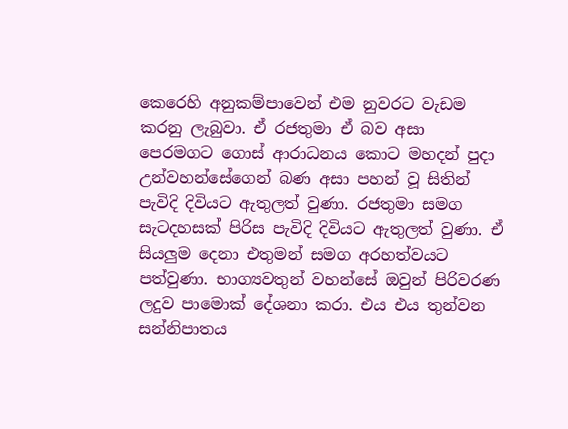කෙරෙහි අනුකම්පාවෙන් එම නුවරට වැඩම කරනු ලැබුවා. ඒ රජතුමා ඒ බව අසා පෙරමගට ගොස් ආරාධනය කොට මහදන් පුදා උන්වහන්සේගෙන් බණ අසා පහන් වූ සිතින් පැවිදි දිවියට ඇතුලත් වුණා. රජතුමා සමග සැටදහසක් පිරිස පැවිදි දිවියට ඇතුලත් වුණා. ඒ සියලුම දෙනා එතුමන් සමග අරහත්වයට පත්වුණා. භාග්‍යවතුන් වහන්සේ ඔවුන් පිරිවරණ ලදුව පාමොක් දේශනා කරා. එය එය තුන්වන සන්නිපාතය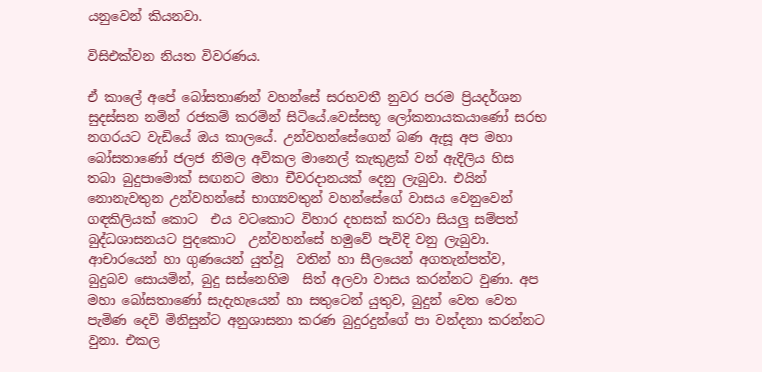යනුවෙන් කියනවා.

විසිඑක්වන නියත විවරණය.

ඒ කාලේ අපේ බෝසතාණන් වහන්සේ සරභවතී නුවර පරම ප්‍රියදර්ශන සුදස්සන නමින් රජකම් කරමින් සිටියේ.වෙස්සභූ ලෝකනායකයාණෝ සරභ නගරයට වැඩියේ ඔය කාලයේ. උන්වහන්සේගෙන් බණ ඇසූ අප මහා බෝසතාණෝ ජලජ නිමල අවිකල මානෙල් කැකුළක් වන් ඇදිලිය හිස තබා බුදුපාමොක් සඟනට මහා චීවරදානයක් දෙනු ලැබුවා. එයින් නොනැවතුන උන්වහන්සේ භාග්‍යවතුන් වහන්සේගේ වාසය වෙනුවෙන් ගඳකිලියක් කොට  එය වටකොට විහාර දහසක් කරවා සියලු සම්පත් බුද්ධශාසනයට පුදකොට  උන්වහන්සේ හමුවේ පැවිදි වනු ලැබුවා. ආචාරයෙන් හා ගුණයෙන් යුත්වූ  වතින් හා සීලයෙන් අගතැන්පත්ව, බුදුබව සොයමින්, බුදු සස්නෙහිම  සිත් අලවා වාසය කරන්නට වුණා. අප මහා බෝසතාණෝ සැදැහැයෙන් හා සතුටෙන් යුතුව, බුදුන් වෙත වෙත පැමිණ දෙවි මිනිසුන්ට අනුශාසනා කරණ බුදුරදුන්ගේ පා වන්දනා කරන්නට වුනා. එකල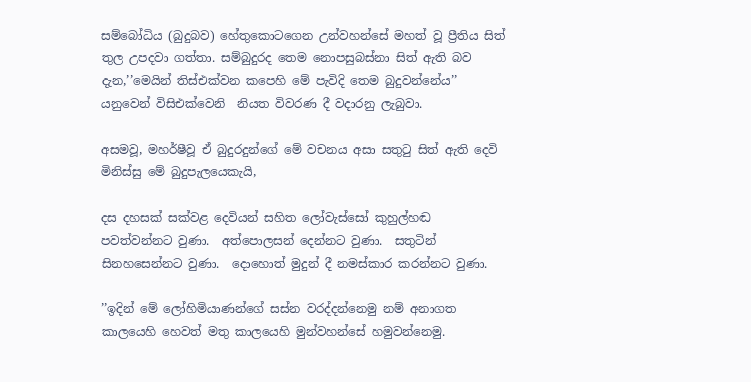සම්බෝධිය (බුදුබව) හේතුකොටගෙන උන්වහන්සේ මහත් වූ ප්‍රීතිය සිත් තුල උපදවා ගත්තා. සම්බුදුරද තෙම නොපසුබස්නා සිත් ඇති බව දැන,’’මෙයින් තිස්එක්වන කපෙහි මේ පැවිදි තෙම බුදුවන්නේය’’ යනුවෙන් විසිඑක්වෙනි  නියත විවරණ දී වදාරනු ලැබුවා.

අසමවූ, මහර්ෂීවූ ඒ බුදුරදුන්ගේ මේ වචනය අසා සතුටු සිත් ඇති දෙවි මිනිස්සු මේ බුදුපැලයෙකැයි,

දස දහසක් සක්වළ දෙවියන් සහිත ලෝවැස්සෝ කුහුල්හඬ පවත්වන්නට වුණා.  අත්පොලසන් දෙන්නට වුණා.  සතුටින් සිනහසෙන්නට වුණා.  දොහොත් මුදුන් දී නමස්කාර කරන්නට වුණා.

’’ඉදින් මේ ලෝහිමියාණන්ගේ සස්න වරද්දන්නෙමු නම් අනාගත කාලයෙහි හෙවත් මතු කාලයෙහි මුන්වහන්සේ හමුවන්නෙමු.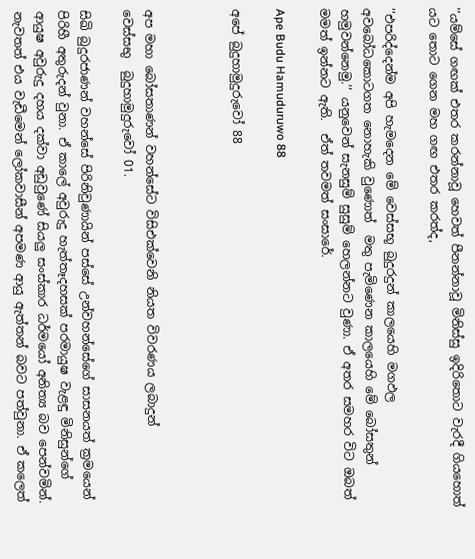’’යම්සේ ගඟක් එතර කරන්නාවූ හෙවත් පීනන්නාවූ මිනිස්සු ඉදිරිතොට වැරදී ගියහොත් යට තොට ගෙන මහ ගඟ එතර කරත්ද,

’’එපරිද්දෙන්ම අපි හැමදෙන මේ වෙස්සභූ බුදුරදුන් කාලයෙහි මගඵල අවබෝධකොටගත නොහැකි වුණොත්  මතු පැමිණෙන කාලයෙහි මේ බෝසතුන් හමුවන්නෙමු.’’ යනුවෙන් සැනසුම් සුසුම් හෙලන්නට වුණා. ඒ අතර සමහර විට ඔබත්  මමත් ඉන්නට ඇති.  ඒත් තවමත් සංසාරේ.

Ape Budu Hamuduruwo 88

අපේ බුදුහාමුදුරුවෝ 88



අප මහා බෝසතාණන් වහන්සේට විසිඑක්වෙනි නියත විවරණය ලබාදුන්
වෙස්සභු  බුදුහාමුදුරුවෝ 01.

සිඛි බුදුරජාණන් වහන්සේ පිරිනිවුණායින් පස්සේ උන්වහන්සේගේ සාසනයත් ක්‍රමයෙන් පිරිහී අතුරුදන් වුනා. ඒ කාලේ අවුරුදු හැත්තෑදහසක් පරමායුෂ වැළඳු මිනිසුන්ගේ ආයුෂ අවුරුදු දහය දක්වා අඩුවුණේ සියලු සංස්කාර ධර්මයෝ අනිත්‍ය බව පෙන්වමින්. නැවතත් එය වැඩීමෙන් ලෝකවාසීන් අපමණ ආයු ඇත්තන් බවට පත්වුනා. ඒ කලෙත්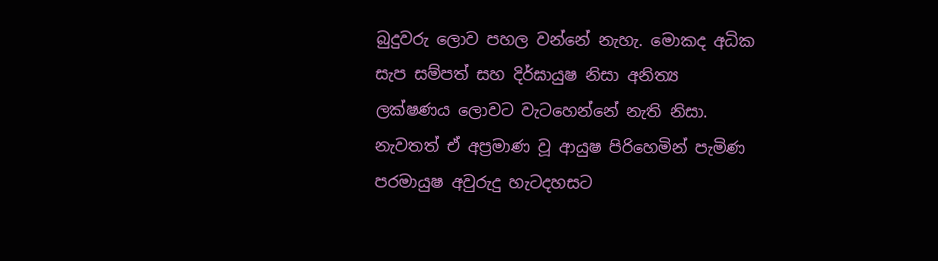බුදුවරු ලොව පහල වන්නේ නැහැ. මොකද අධික සැප සම්පත් සහ දිර්ඝායුෂ නිසා අනිත්‍ය ලක්ෂණය ලොවට වැටහෙන්නේ නැති නිසා. නැවතත් ඒ අප්‍රමාණ වූ ආයුෂ පිරිහෙමින් පැමිණ පරමායුෂ අවුරුදු හැටදහසට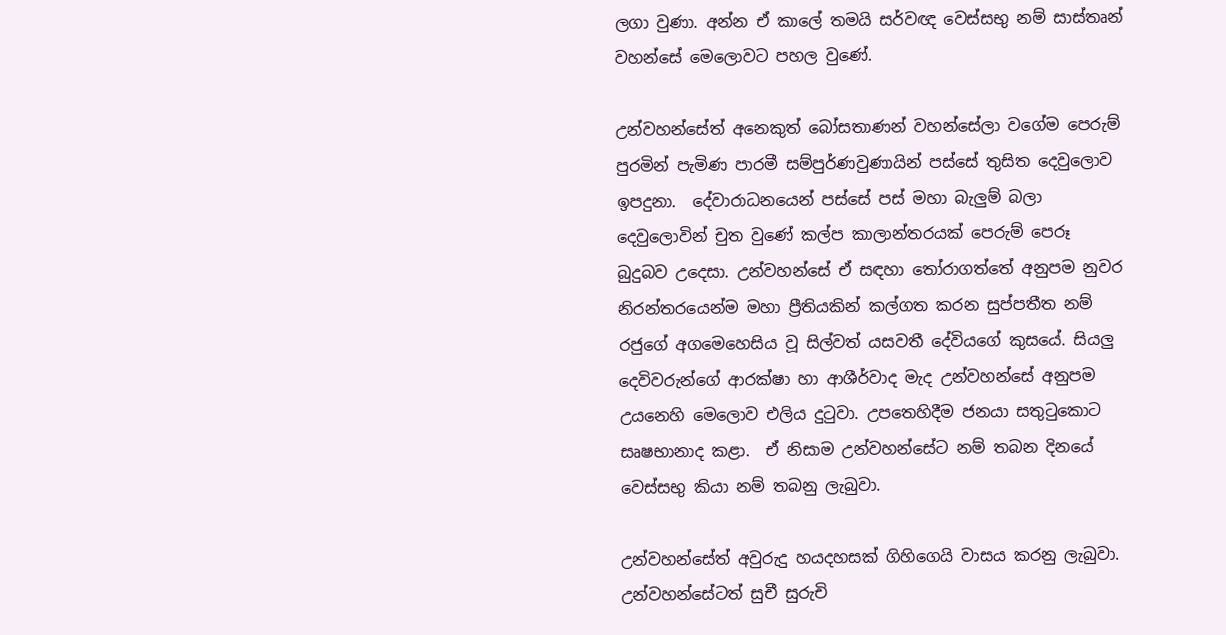ලගා වුණා. අන්න ඒ කාලේ තමයි සර්වඥ වෙස්සභු නම් සාස්තෘන් වහන්සේ මෙලොවට පහල වුණේ.

උන්වහන්සේත් අනෙකුත් බෝසතාණන් වහන්සේලා වගේම පෙරුම් පුරමින් පැමිණ පාරමී සම්පුර්ණවුණායින් පස්සේ තුසිත දෙවුලොව ඉපදුනා.  දේවාරාධනයෙන් පස්සේ පස් මහා බැලුම් බලා දෙවුලොවින් චුත වුණේ කල්ප කාලාන්තරයක් පෙරුම් පෙරූ බුදුබව උදෙසා. උන්වහන්සේ ඒ සඳහා තෝරාගත්තේ අනුපම නුවර නිරන්තරයෙන්ම මහා ප්‍රීතියකින් කල්ගත කරන සුප්පතීත නම් රජුගේ අගමෙහෙසිය වූ සිල්වත් යසවතී දේවියගේ කුසයේ. සියලු දෙවිවරුන්ගේ ආරක්ෂා හා ආශීර්වාද මැද උන්වහන්සේ අනුපම උයනෙහි මෙලොව එලිය දුටුවා. උපතෙහිදීම ජනයා සතුටුකොට සෘෂභානාද කළා.  ඒ නිසාම උන්වහන්සේට නම් තබන දිනයේ වෙස්සභු කියා නම් තබනු ලැබුවා.

උන්වහන්සේත් අවුරුදු හයදහසක් ගිහිගෙයි වාසය කරනු ලැබුවා. උන්වහන්සේටත් සුචී සුරුචි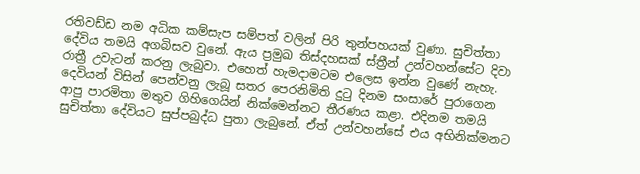රතිවඩ්ඩ නම අධික කම්සැප සම්පත් වලින් පිරි තුන්පහයක් වුණා. සුචිත්තා දේවිය තමයි අගබිසව වුනේ. ඇය ප්‍රමුඛ තිස්දහසක් ස්ත්‍රීන් උන්වහන්සේට දිවා රාත්‍රී උවැටන් කරනු ලැබුවා. එහෙත් හැමදාමටම එලෙස ඉන්න වුණේ නැහැ. දෙවියන් විසින් පෙන්වනු ලැබූ සතර පෙරනිමිති දුටු දිනම සංසාරේ පුරාගෙන ආපු පාරමිතා මතුව ගිහිගෙයින් නික්මෙන්නට තීරණය කළා. එදිනම තමයි සුචිත්තා දේවියට සුප්පබුද්ධ පුතා ලැබුනේ. ඒත් උන්වහන්සේ එය අභිනික්මනට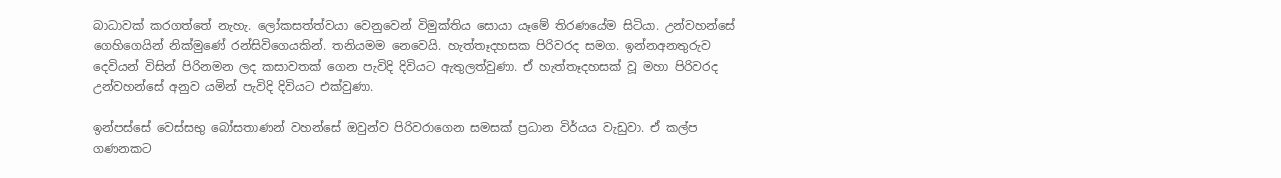බාධාවක් කරගත්තේ නැහැ. ලෝකසත්ත්වයා වෙනුවෙන් විමුක්තිය සොයා යෑමේ තිරණයේම සිටියා. උන්වහන්සේ ගෙහිගෙයින් නික්මුණේ රන්සිවිගෙයකින්. තනියමම නෙවෙයි. හැත්තෑදහසක පිරිවරද සමග. ඉන්නඅනතුරුව දෙවියන් විසින් පිරිනමන ලද කසාවතක් ගෙන පැවිදි දිවියට ඇතුලත්වුණා. ඒ හැත්තෑදහසක් වූ මහා පිරිවරද උන්වහන්සේ අනුව යමින් පැවිදි දිවියට එක්වුණා.

ඉන්පස්සේ වෙස්සභු බෝසතාණන් වහන්සේ ඔවුන්ව පිරිවරාගෙන සමසක් ප්‍රධාන විර්යය වැඩුවා. ඒ කල්ප ගණනකට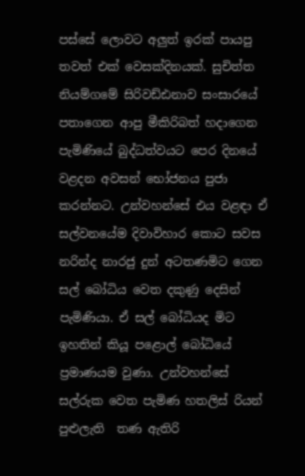පස්සේ ලොවට අලුත් ඉරක් පායපු තවත් එක් වෙසක්දිනයක්. සුචිත්ත නියම්ගමේ සිරිවඩ්ඪනාව සංසාරයේ පතාගෙන ආපු මීකිරිබත් හදාගෙන පැමිණියේ බුද්ධත්වයට පෙර දිනයේ වළදන අවසන් භෝජනය පුජා කරන්නට. උන්වහන්සේ එය වළඳා ඒ සල්වනයේම දිවාවිහාර කොට සවස නරින්ද නාරජු දුන් අටතණමිට ගෙන සල් බෝධිය වෙත දකුණු දෙසින් පැමිණියා. ඒ සල් බෝධියද මිට ඉහතින් කියූ පළොල් බෝධියේ ප්‍රමාණයම වුණා. උන්වහන්සේ සල්රුක වෙත පැමිණ හතලිස් රියන් පුළුලැති  තණ ඇතිරි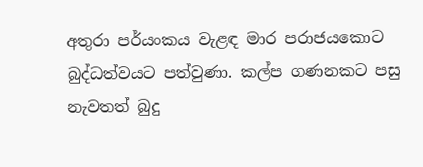අතුරා පර්යංකය වැළඳ මාර පරාජයකොට බුද්ධත්වයට පත්වුණා. කල්ප ගණනකට පසු නැවතත් බුදු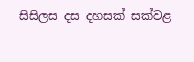සිසිලස දස දහසක් සක්වළ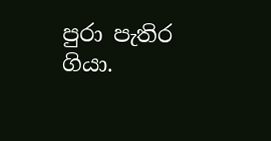පුරා පැතිර ගියා.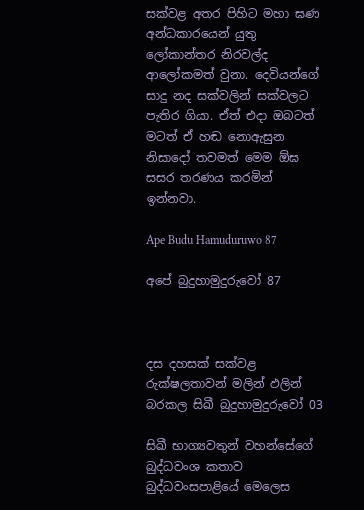සක්වළ අතර පිහිට මහා ඝණ අන්ධකාරයෙන් යුතු ලෝකාන්තර නිරවල්ද ආලෝකමත් වුනා. දෙවියන්ගේ සාදු නද සක්වලින් සක්වලට පැතිර ගියා. ඒත් එදා ඔබටත් මටත් ඒ හඬ නොඇසුන නිසාදෝ තවමත් මෙම ඕඝ සසර තරණය කරමින් ඉන්නවා.

Ape Budu Hamuduruwo 87

අපේ බුදුහාමුදුරුවෝ 87



දස දහසක් සක්වළ රුක්ෂලතාවන් මලින් ඵලින් බරකල සිඛී බුදුහාමුදුරුවෝ 03

සිඛී භාග්‍යවතුන් වහන්සේගේ බුද්ධවංශ කතාව බුද්ධවංසපාළියේ මෙලෙස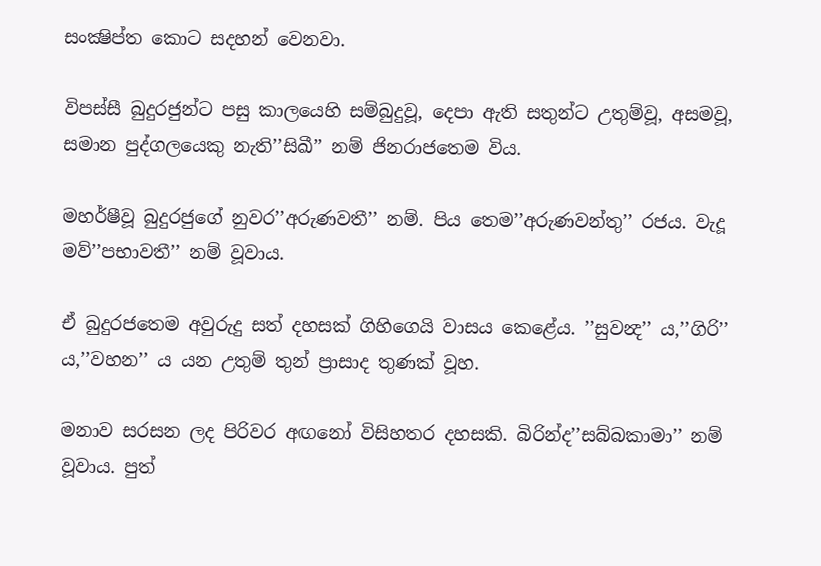සංක්‍ෂිප්ත කොට සදහන් වෙනවා.

විපස්සී බුදුරජුන්ට පසු කාලයෙහි සම්බුදුවූ, දෙපා ඇති සතුන්ට උතුම්වූ, අසමවූ, සමාන පුද්ගලයෙකු නැති’’සිඛී’’ නම් ජිනරාජතෙම විය.

මහර්ෂීවූ බුදුරජුගේ නුවර’’අරුණවතී’’ නම්. පිය තෙම’’අරුණවන්තු’’ රජය. වැදූ මව්’’පභාවතී’’ නම් වූවාය.

ඒ බුදුරජතෙම අවුරුදු සත් දහසක් ගිහිගෙයි වාසය කෙළේය. ’’සුවන්‍ද’’ ය,’’ගිරි’’ ය,’’වහන’’ ය යන උතුම් තුන් ප්‍රාසාද තුණක් වූහ.

මනාව සරසන ලද පිරිවර අඟනෝ විසිහතර දහසකි. බිරින්ද’’සබ්බකාමා’’ නම් වූවාය. පුත්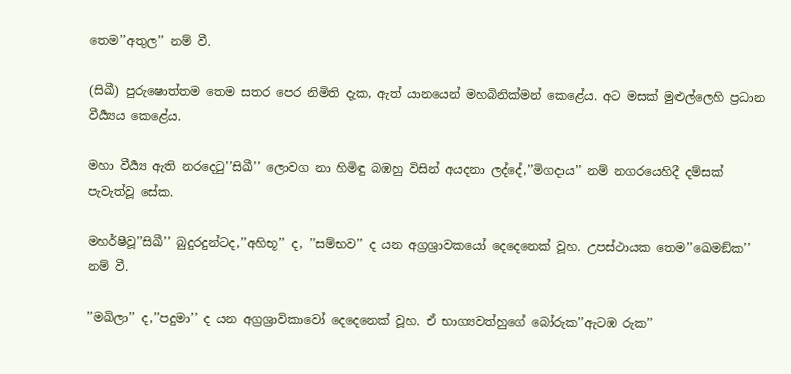තෙම’’අතුල’’ නම් වී.

(සිඛී) පුරුෂොත්තම තෙම සතර පෙර නිමිති දැක, ඇත් යානයෙන් මහබිනික්මන් කෙළේය. අට මසක් මුළුල්ලෙහි ප්‍රධාන වීර්‍ය්‍යය කෙළේය.

මහා වීර්‍ය්‍ය ඇති නරදෙටු’’සිඛී’’ ලොවග නා හිමිඳු බඹහු විසින් අයදනා ලද්දේ,’’මිගදාය’’ නම් නගරයෙහිදී දම්සක් පැවැත්වූ සේක.

මහර්ෂීවූ’’සිඛී’’ බුදුරදුන්ටද,’’අහිභූ’’ ද, ’’සම්භව’’ ද යන අග්‍රශ්‍රාවකයෝ දෙදෙනෙක් වූහ. උපස්ථායක තෙම’’ඛෙමඞ්ක’’ නම් වී.

’’මඛිලා’’ ද,’’පදුමා’’ ද යන අග්‍රශ්‍රාවිකාවෝ දෙදෙනෙක් වූහ. ඒ භාග්‍යවත්හුගේ බෝරුක’’ඇටඹ රුක’’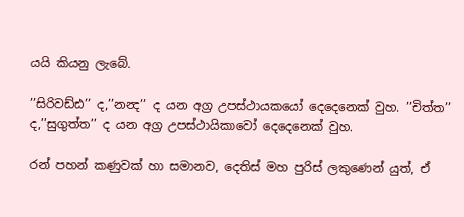යයි කියනු ලැබේ.

’’සිරිවඩ්ඪ’’ ද,’’නන්‍ද’’ ද යන අග්‍ර උපස්ථායකයෝ දෙදෙනෙක් වුහ. ’’චිත්ත’’ ද,’’සුගුත්ත’’ ද යන අග්‍ර උපස්ථායිකාවෝ දෙදෙනෙක් වුහ.

රන් පහන් කණුවක් හා සමානව, දෙතිස් මහ පුරිස් ලකුණෙන් යුත්, ඒ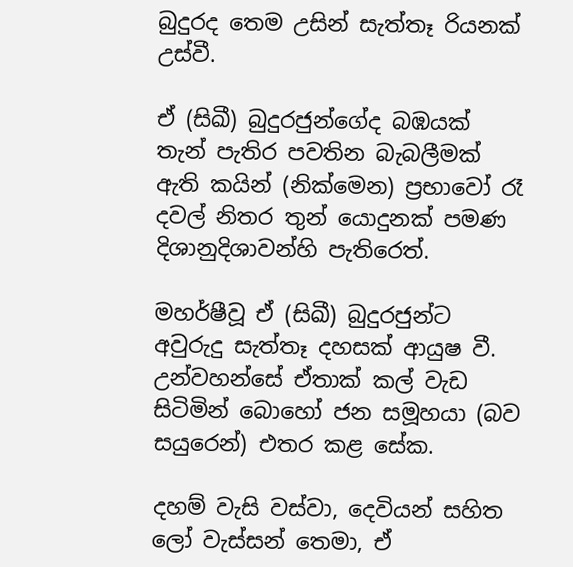බුදුරද තෙම උසින් සැත්තෑ රියනක් උස්වී.

ඒ (සිඛී) බුදුරජුන්ගේද බඹයක් තැන් පැතිර පවතින බැබලීමක් ඇති කයින් (නික්මෙන) ප්‍රභාවෝ රෑ දවල් නිතර තුන් යොදුනක් පමණ දිශානුදිශාවන්හි පැතිරෙත්.

මහර්ෂීවූ ඒ (සිඛී) බුදුරජුන්ට අවුරුදු සැත්තෑ දහසක් ආයුෂ වී. උන්වහන්සේ ඒතාක් කල් වැඩ සිටිමින් බොහෝ ජන සමූහයා (බව සයුරෙන්) එතර කළ සේක.

දහම් වැසි වස්වා, දෙවියන් සහිත ලෝ වැස්සන් තෙමා, ඒ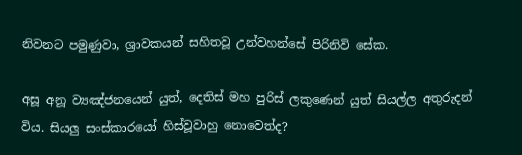නිවනට පමුණුවා, ශ්‍රාවකයන් සහිතවූ උන්වහන්සේ පිරිනිවි සේක.

අසූ අනූ ව්‍යඤ්ජනයෙන් යුත්, දෙතිස් මහ පුරිස් ලකුණෙන් යුත් සියල්ල අතුරුදන් විය. සියලු සංස්කාරයෝ හිස්වූවාහු නොවෙත්ද?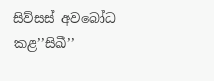සිව්සස් අවබෝධ කළ’’සිඛී’’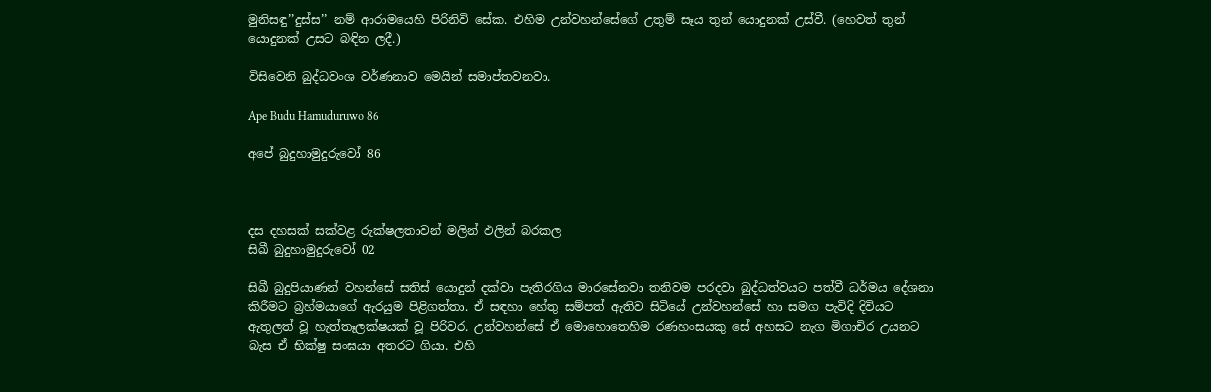මුනිසඳු’’දුස්ස’’ නම් ආරාමයෙහි පිරිනිවි සේක. එහිම උන්වහන්සේගේ උතුම් සෑය තුන් යොදුනක් උස්වී. (හෙවත් තුන් යොදුනක් උසට බඳින ලදී.)

විසිවෙනි බුද්ධවංශ වර්ණනාව මෙයින් සමාප්තවනවා.

Ape Budu Hamuduruwo 86

අපේ බුදුහාමුදුරුවෝ 86



දස දහසක් සක්වළ රුක්ෂලතාවන් මලින් ඵලින් බරකල
සිඛී බුදුහාමුදුරුවෝ 02

සිඛී බුදුපියාණන් වහන්සේ සතිස් යොදුන් දක්වා පැතිරගිය මාරසේනවා තනිවම පරදවා බුද්ධත්වයට පත්වී ධර්මය දේශනා කිරීමට බ්‍රහ්මයාගේ ඇරයුම පිළිගත්තා. ඒ සඳහා හේතු සම්පත් ඇතිව සිටියේ උන්වහන්සේ හා සමග පැවිදි දිවියට ඇතුලත් වූ හැත්තෑලක්ෂයක් වූ පිරිවර. උන්වහන්සේ ඒ මොහොතෙහිම රණහංසයකු සේ අහසට නැග මිගාචිර උයනට බැස ඒ භික්ෂු සංඝයා අතරට ගියා. එහි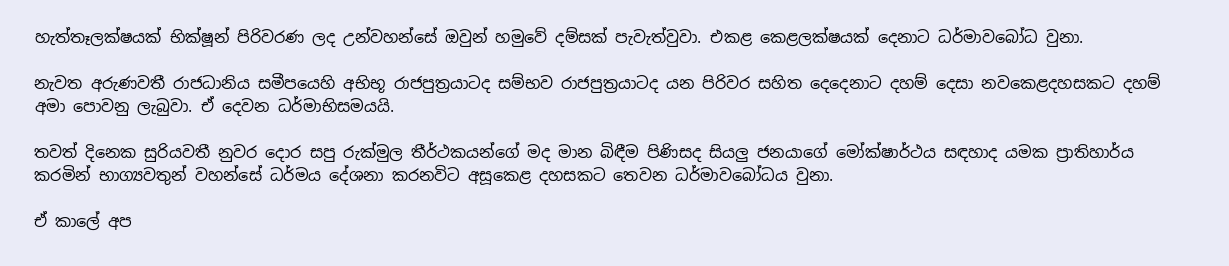හැත්තෑලක්ෂයක් භික්ෂූන් පිරිවරණ ලද උන්වහන්සේ ඔවුන් හමුවේ දම්සක් පැවැත්වුවා. එකළ කෙළලක්ෂයක් දෙනාට ධර්මාවබෝධ වුනා.

නැවත අරුණවතී රාජධානිය සමීපයෙහි අභිභූ රාජපුත්‍රයාටද සම්භව රාජපුත්‍රයාටද යන පිරිවර සහිත දෙදෙනාට දහම් දෙසා නවකෙළදහසකට දහම් අමා පොවනු ලැබුවා. ඒ දෙවන ධර්මාභිසමයයි.

තවත් දිනෙක සුරියවතී නුවර දොර සපු රුක්මුල තීර්ථකයන්ගේ මද මාන බිඳීම පිණිසද සියලු ජනයාගේ මෝක්ෂාර්ථය සඳහාද යමක ප්‍රාතිහාර්ය කරමින් භාග්‍යවතුන් වහන්සේ ධර්මය දේශනා කරනවිට අසූකෙළ දහසකට තෙවන ධර්මාවබෝධය වුනා.

ඒ කාලේ අප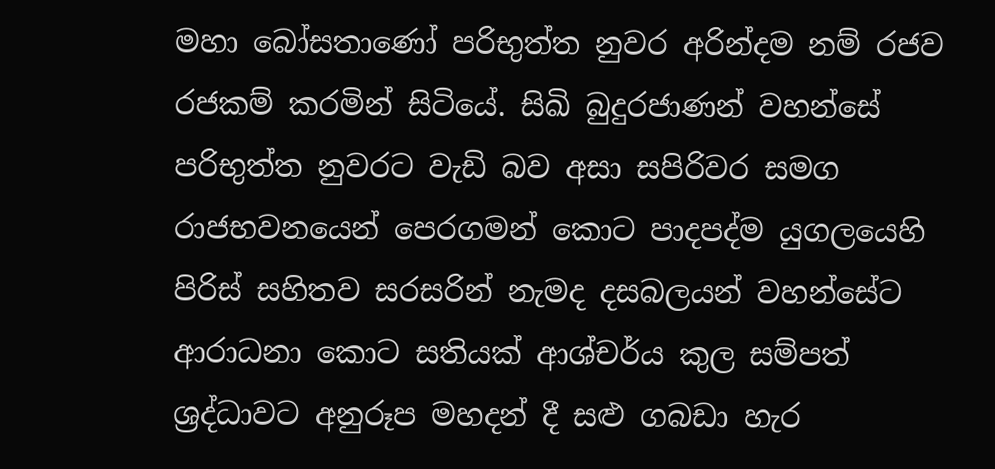මහා බෝසතාණෝ පරිභුත්ත නුවර අරින්දම නම් රජව රජකම් කරමින් සිටියේ. සිඛි බුදුරජාණන් වහන්සේ පරිභුත්ත නුවරට වැඩි බව අසා සපිරිවර සමග රාජභවනයෙන් පෙරගමන් කොට පාදපද්ම යුගලයෙහි පිරිස් සහිතව සරසරින් නැමද දසබලයන් වහන්සේට ආරාධනා කොට සතියක් ආශ්චර්ය කුල සම්පත් ශ්‍රද්ධාවට අනුරූප මහදන් දී සළු ගබඩා හැර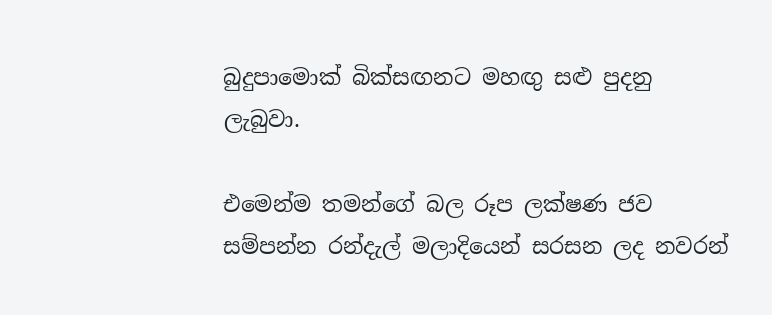බුදුපාමොක් බික්සඟනට මහඟු සළු පුදනු ලැබුවා.

එමෙන්ම තමන්ගේ බල රූප ලක්ෂණ ජව සම්පන්න රන්දැල් මලාදියෙන් සරසන ලද නවරන්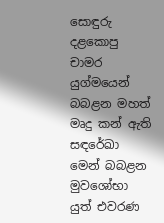සොඳුරු දළකොපු චාමර යුග්මයෙන් බබළන මහත් මෘදු කන් ඇති සඳරේඛා මෙන් බබළන මුවශෝභා යුත් එවරණ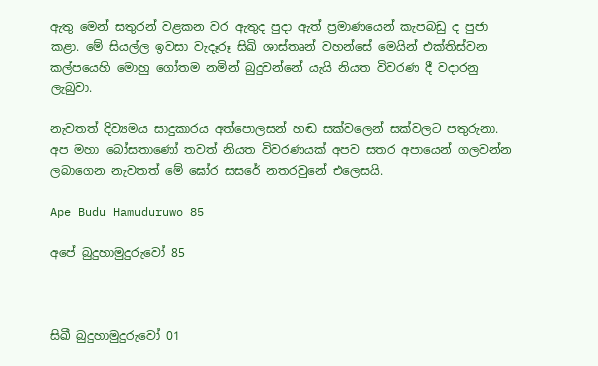ඇතු මෙන් සතුරන් වළකන වර ඇතුද පුදා ඇත් ප්‍රමාණයෙන් කැපබඩු ද පුජා කළා. මේ සියල්ල ඉවසා වැදෑරූ සිඛි ශාස්තෘන් වහන්සේ මෙයින් එක්තිස්වන කල්පයෙහි මොහු ගෝතම නමින් බුදුවන්නේ යැයි නියත විවරණ දී වදාරනු ලැබුවා.

නැවතත් දිව්‍යමය සාදුකාරය අත්පොලසන් හඬ සක්වලෙන් සක්වලට පතුරුනා. අප මහා බෝසතාණෝ තවත් නියත විවරණයක් අපව සතර අපායෙන් ගලවන්න ලබාගෙන නැවතත් මේ ඝෝර සසරේ නතරවුනේ එලෙසයි.

Ape Budu Hamuduruwo 85

අපේ බුදුහාමුදුරුවෝ 85



සිඛී බුදුහාමුදුරුවෝ 01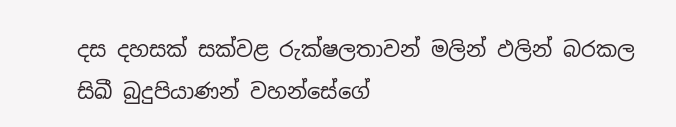දස දහසක් සක්වළ රුක්ෂලතාවන් මලින් ඵලින් බරකල
සිඛී බුදුපියාණන් වහන්සේගේ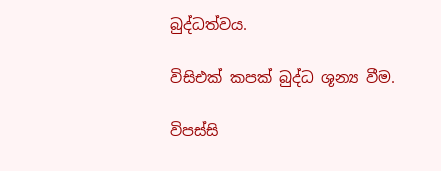බුද්ධත්වය.

විසිඑක් කපක් බුද්ධ ශූන්‍ය වීම.

විපස්සි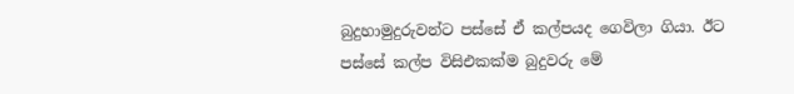බුදුහාමුදුරුවන්ට පස්සේ ඒ කල්පයද ගෙවිලා ගියා. ඊට පස්සේ කල්ප විසිඑකක්ම බුදුවරු මේ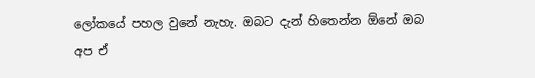ලෝකයේ පහල වුනේ නැහැ. ඔබට දැන් හිතෙන්න ඕනේ ඔබ අප ඒ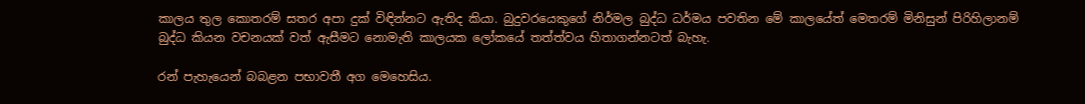කාලය තුල කොතරම් සතර අපා දුක් විඳින්නට ඇතිද කියා. බුදුවරයෙකුගේ නිර්මල බුද්ධ ධර්මය පවතින මේ කාලයේත් මෙතරම් මිනිසුන් පිරිහිලානම් බුද්ධ කියන වචනයක් වත් ඇසීමට නොමැති කාලයක ලෝකයේ තත්ත්වය හිතාගන්නටත් බැහැ.

රන් පැහැයෙන් බබළන පභාවතී අග මෙහෙසිය.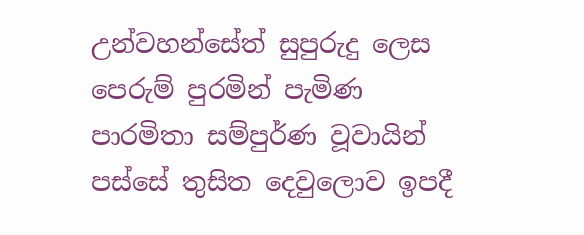උන්වහන්සේත් සුපුරුදු ලෙස පෙරුම් පුරමින් පැමිණ පාරමිතා සම්පුර්ණ වූවායින් පස්සේ තුසිත දෙවුලොව ඉපදී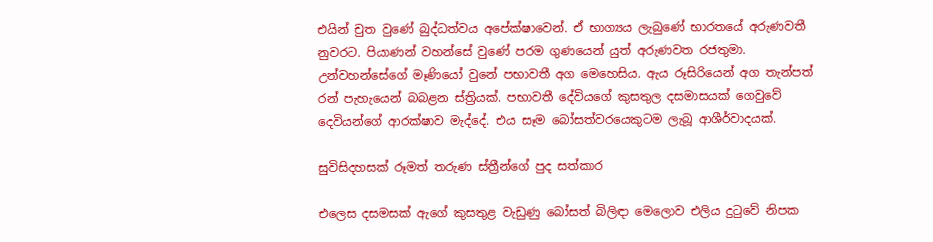එයින් චුත වුණේ බුද්ධත්වය අපේක්ෂාවෙන්. ඒ භාග්‍යය ලැබුණේ භාරතයේ අරුණවතී නුවරට. පියාණන් වහන්සේ වුණේ පරම ගුණයෙන් යුත් අරුණවත රජතුමා. උන්වහන්සේගේ මෑණියෝ වුනේ පභාවතී අග මෙහෙසිය. ඇය රූසිරියෙන් අග තැන්පත් රන් පැහැයෙන් බබළන ස්ත්‍රියක්. පභාවතී දේවියගේ කුසතුල දසමාසයක් ගෙවුවේ දෙවියන්ගේ ආරක්ෂාව මැද්දේ. එය සෑම බෝසත්වරයෙකුටම ලැබූ ආශීර්වාදයක්.

සුවිසිදහසක් රූමත් තරුණ ස්ත්‍රීන්ගේ පුද සත්කාර

එලෙස දසමසක් ඇගේ කුසතුළ වැඩුණු බෝසත් බිලිඳා මෙලොව එලිය දුටුවේ නිපක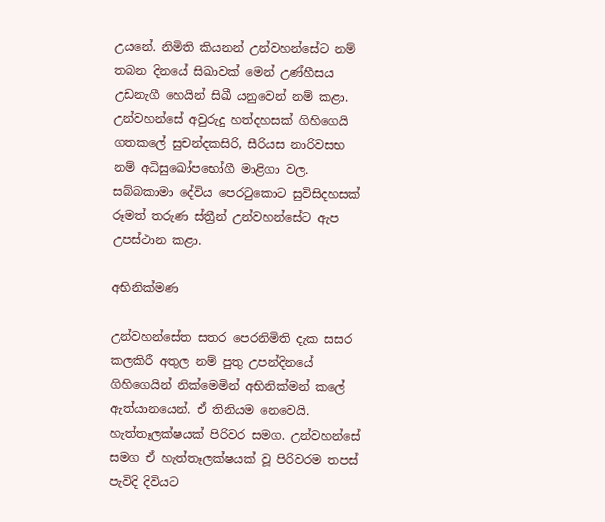උයනේ. නිමිති කියනන් උන්වහන්සේට නම් තබන දිනයේ සිඛාවක් මෙන් උණ්හීසය උඩනැගී හෙයින් සිඛී යනුවෙන් නම් කළා. උන්වහන්සේ අවුරුදු හත්දහසක් ගිහිගෙයි ගතකලේ සුචන්දකසිරි, සීරියස නාරිවසභ නම් අධිසුඛෝපභෝගී මාළිගා වල. සබ්බකාමා දේවිය පෙරටුකොට සුවිසිදහසක් රූමත් තරුණ ස්ත්‍රීන් උන්වහන්සේට ඇප උපස්ථාන කළා.

අභිනික්මණ

උන්වහන්සේත සතර පෙරනිමිති දැක සසර කලකිරී අතුල නම් පුතු උපන්දිනයේ ගිහිගෙයින් නික්මෙමින් අභිනික්මන් කලේ ඇත්යානයෙන්. ඒ තිනියම නෙවෙයි. හැත්තෑලක්ෂයක් පිරිවර සමග. උන්වහන්සේ සමග ඒ හැත්තෑලක්ෂයක් වූ පිරිවරම තපස් පැවිදි දිවියට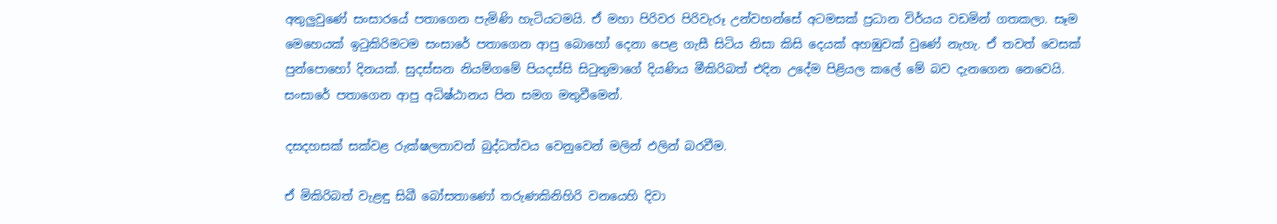අතුලුවුණේ සංසාරයේ පතාගෙන පැමිණි හැටියටමයි. ඒ මහා පිරිවර පිරිවැරූ උන්වහන්සේ අටමසක් ප්‍රධාන විර්යය වඩමින් ගතකලා. සෑම මෙහෙයක් ඉටුකිරිමටම සංසාරේ පතාගෙන ආපු බොහෝ දෙනා පෙළ ගැසී සිටිය නිසා කිසි දෙයක් අහඹුවක් වුණේ නැහැ. ඒ තවත් වෙසක් පුන්පොහෝ දිනයක්. සුදස්සන නියම්ගමේ පියදස්සි සිටුතුමාගේ දියණිය මීකිරිබත් එදින උදේම පිළියල කලේ මේ බව දැනගෙන නෙවෙයි. සංසාරේ පතාගෙන ආපු අධිෂ්ඨානය පින සමග මතුවීමෙන්.

දසදහසක් සක්වළ රුක්ෂලතාවන් බුද්ධත්වය වෙනුවෙන් මලින් ඵලින් බරවීම.

ඒ මිකිරිබත් වැළඳු සිඛී බෝසතාණෝ තරුණකිනිහිරි වනයෙහි දිවා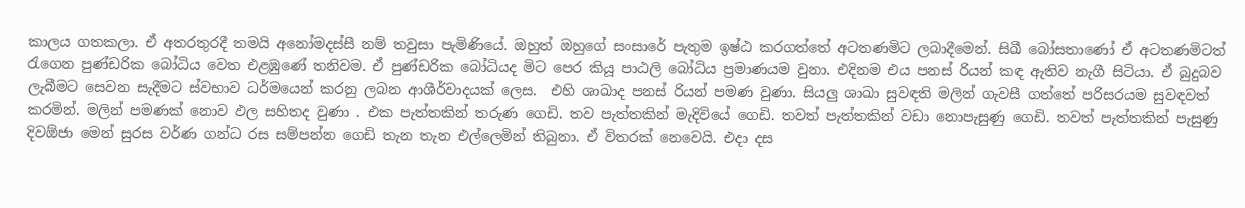කාලය ගතකලා. ඒ අතරතුරදී තමයි අනෝමදස්සී නම් තවුසා පැමිණියේ. ඔහුත් ඔහුගේ සංසාරේ පැතුම ඉෂ්ඨ කරගත්තේ අටතණමිට ලබාදීමෙන්. සිඛී බෝසතාණෝ ඒ අටතණමිටත් රැගෙන පුණ්ඩරික බෝධිය වෙත එළඹුණේ තනිවම. ඒ පුණ්ඩරික බෝධියද මිට පෙර කියූ පාඨලි බෝධිය ප්‍රමාණයම වුනා. එදිනම එය පනස් රියන් කඳ ඇතිව නැගී සිටියා. ඒ බුදුබව ලැබීමට සෙවන සැදීමට ස්වභාව ධර්මයෙන් කරනු ලබන ආශීර්වාදයක් ලෙස.  එහි ශාඛාද පනස් රියන් පමණ වුණා. සියලු ශාඛා සුවඳති මලින් ගැවසී ගත්තේ පරිසරයම සුවඳවත් කරමින්. මලින් පමණක් නොව ඵල සහිතද වුණා . එක පැත්තකින් තරුණ ගෙඩි. තව පැත්තකින් මැදිවියේ ගෙඩි. තවත් පැත්තකින් වඩා නොපැසුණු ගෙඩි. තවත් පැත්තකින් පැසුණු දිවඕජා මෙන් සුරස වර්ණ ගන්ධ රස සම්පන්න ගෙඩි තැන තැන එල්ලෙමින් තිබුනා. ඒ විතරක් නෙවෙයි. එදා දස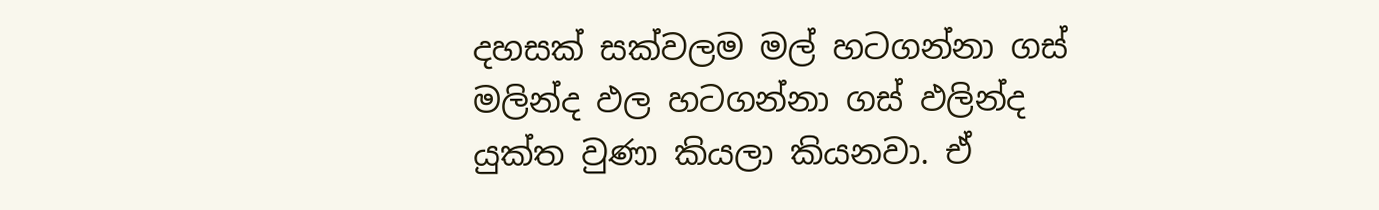දහසක් සක්වලම මල් හටගන්නා ගස් මලින්ද ඵල හටගන්නා ගස් ඵලින්ද යුක්ත වුණා කියලා කියනවා. ඒ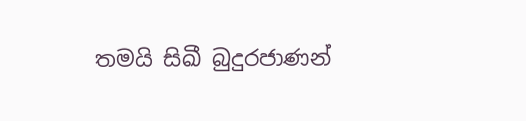තමයි සිඛී බුදුරජාණන්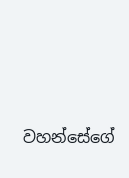වහන්සේගේ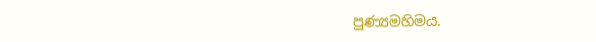පුණ්‍යමහිමය.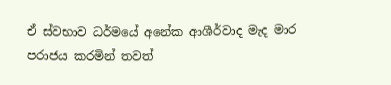ඒ ස්වභාව ධර්මයේ අනේක ආශීර්වාද මැද මාර පරාජය කරමින් තවත්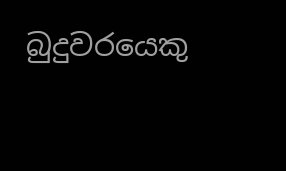බුදුවරයෙකු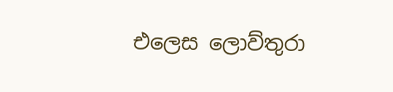එලෙස ලොව්තුරා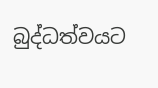බුද්ධත්වයට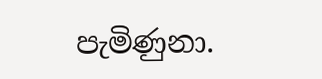පැමිණුනා.